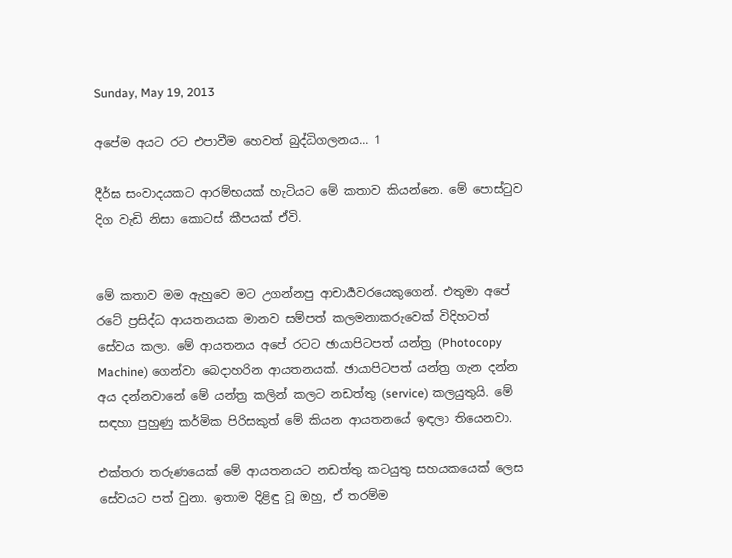Sunday, May 19, 2013

අපේම අයට රට එපාවීම හෙවත් බුද්ධිගලනය... 1

දීර්ඝ සංවාදයකට ආරම්භයක් හැටියට මේ කතාව කියන්නෙ. මේ පොස්ටුව දිග වැඩි නිසා කොටස් කීපයක් ඒවි.


මේ කතාව මම ඇහුවෙ මට උගන්නපු ආචාර්‍යවරයෙකුගෙන්. එතුමා අපේ රටේ ප්‍රසිද්ධ ආයතනයක මානව සම්පත් කලමනාකරුවෙක් විදිහටත් සේවය කලා. මේ ආයතනය අපේ රටට ඡායාපිටපත් යන්ත්‍ර (Photocopy Machine) ගෙන්වා බෙදාහරින ආයතනයක්. ඡායාපිටපත් යන්ත්‍ර ගැන දන්න අය දන්නවානේ මේ යන්ත්‍ර කලින් කලට නඩත්තු (service) කලයුතුයි. මේ සඳහා පුහුණු කර්මික පිරිසකුත් මේ කියන ආයතනයේ ඉඳලා තියෙනවා.

එක්තරා තරුණයෙක් මේ ආයතනයට නඩත්තු කටයුතු සහයකයෙක් ලෙස සේවයට පත් වුනා. ඉතාම දිළිඳු වූ ඔහු, ඒ තරම්ම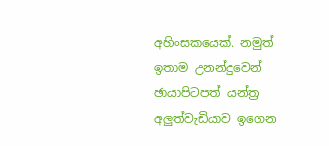අහිංසකයෙක්. නමුත් ඉතාම උනන්දුවෙන් ඡායාපිටපත් යන්ත්‍ර අලුත්වැඩියාව ඉගෙන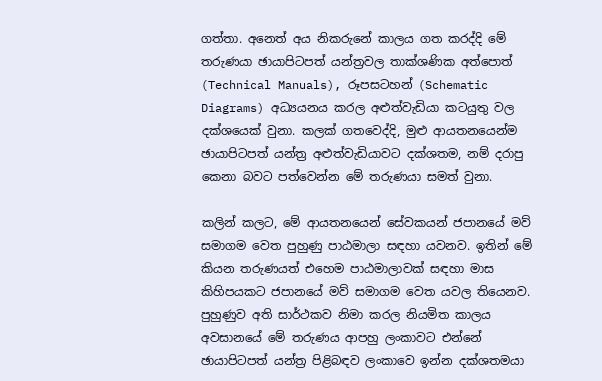ගත්තා. අනෙත් අය නිකරුනේ කාලය ගත කරද්දි මේ තරුණයා ඡායාපිටපත් යන්ත්‍රවල තාක්ශණික අත්පොත් (Technical Manuals), රූපසටහන් (Schematic Diagrams) අධ්‍යයනය කරල අළුත්වැඩියා කටයුතු වල දක්ශයෙක් වුනා. කලක් ගතවෙද්දි, මුළු ආයතනයෙන්ම ඡායාපිටපත් යන්ත්‍ර අළුත්වැඩියාවට දක්ශතම, නම් දරාපු කෙනා බවට පත්වෙන්න මේ තරුණයා සමත් වුනා.

කලින් කලට, මේ ආයතනයෙන් සේවකයන් ජපානයේ මව් සමාගම වෙත පුහුණු පාඨමාලා සඳහා යවනව. ඉතින් මේ කියන තරුණයත් එහෙම පාඨමාලාවක් සඳහා මාස කිහිපයකට ජපානයේ මව් සමාගම වෙත යවල තියෙනව. පුහුණුව අති සාර්ථකව නිමා කරල නියමිත කාලය අවසානයේ මේ තරුණය ආපහු ලංකාවට එන්නේ ඡායාපිටපත් යන්ත්‍ර පිළිබඳව ලංකාවෙ ඉන්න දක්ශතමයා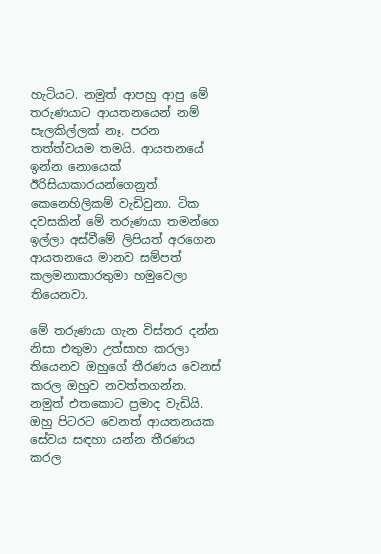හැටියට. නමුත් ආපහු ආපු මේ තරුණයාට ආයතනයෙන් නම් සැලකිල්ලක් නෑ. පරන තත්ත්වයම තමයි. ආයතනයේ ඉන්න නොයෙක් ඊරිසියාකාරයන්ගෙනුත් කෙනෙහිලිකම් වැඩිවුනා. ටික දවසකින් මේ තරුණයා තමන්ගෙ ඉල්ලා අස්වීමේ ලිපියත් අරගෙන ආයතනයෙ මානව සම්පත් කලමනාකාරතුමා හමුවෙලා තියෙනවා.

මේ තරුණයා ගැන විස්තර දන්න නිසා එතුමා උත්සාහ කරලා තියෙනව ඔහුගේ තීරණය වෙනස් කරල ඔහුව නවත්තගන්න. නමුත් එතකොට ප්‍රමාද වැඩියි. ඔහු පිටරට වෙනත් ආයතනයක සේවය සඳහා යන්න තීරණය කරල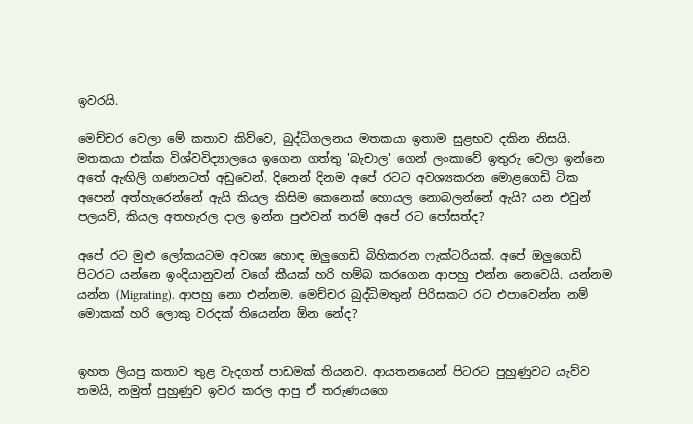ඉවරයි.

මෙච්චර වෙලා මේ කතාව කිව්වෙ, බුද්ධිගලනය මතකයා ඉතාම සුළභව දකින නිසයි. මතකයා එක්ක විශ්වවිද්‍යාලයෙ ඉගෙන ගත්තු 'බැචාල' ගෙන් ලංකාවේ ඉතුරු වෙලා ඉන්නෙ අතේ ඇඟිලි ගණනටත් අඩුවෙන්. දිනෙන් දිනම අපේ රටට අවශ්‍යකරන මොළගෙඩි ටික අපෙන් අත්හැරෙන්නේ ඇයි කියල කිසිම කෙනෙක් හොයල නොබලන්නේ ඇයි? යන එවුන් පලයව්, කියල අතහැරල දාල ඉන්න පුළුවන් තරම් අපේ රට පෝසත්ද?

අපේ රට මුළු ලෝකයටම අවශ්‍ය හොඳ ඔලුගෙඩි බිහිකරන ෆැක්ටරියක්. අපේ ඔලුගෙඩි පිටරට යන්නෙ ඉංදියානුවන් වගේ කීයක් හරි හම්බ කරගෙන ආපහු එන්න නෙවෙයි. යන්නම යන්න (Migrating). ආපහු නො එන්නම. මෙච්චර බුද්ධිමතුන් පිරිසකට රට එපාවෙන්න නම් මොකක් හරි ලොකු වරදක් තියෙන්න ඕන නේද?


ඉහත ලියපු කතාව තුළ වැදගත් පාඩමක් තියනව. ආයතනයෙන් පිටරට පුහුණුවට යැව්ව තමයි, නමුත් පුහුණුව ඉවර කරල ආපු ඒ තරුණයගෙ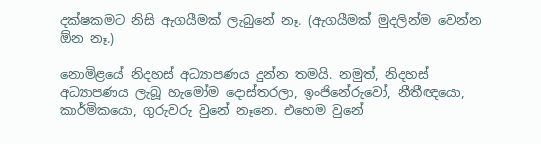දක්ෂකමට නිසි ඇගයීමක් ලැබුනේ නෑ. (ඇගයීමක් මුදලින්ම වෙන්න ඕන නෑ.)

නොමිළයේ නිදහස් අධ්‍යාපණය දුන්න තමයි. නමුත්, නිදහස් අධ්‍යාපණය ලැබූ හැමෝම දොස්තරලා, ඉංජිනේරුවෝ, නීතීඥයො, කාර්මිකයො, ගුරුවරු වුනේ නෑනෙ. එහෙම වුනේ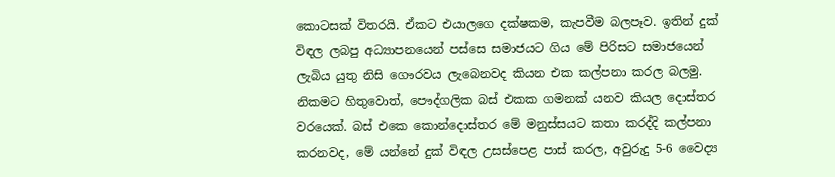කොටසක් විතරයි. ඒකට එයාලගෙ දක්ෂකම, කැපවීම බලපෑව. ඉතින් දුක් විඳල ලබපු අධ්‍යාපනයෙන් පස්සෙ සමාජයට ගිය මේ පිරිසට සමාජයෙන් ලැබිය යුතු නිසි ගෞරවය ලැබෙනවද කියන එක කල්පනා කරල බලමු. නිකමට හිතුවොත්, පෞද්ගලික බස් එකක ගමනක් යනව කියල දොස්තර වරයෙක්. බස් එකෙ කොන්දොස්තර මේ මනුස්සයට කතා කරද්දි කල්පනා කරනවද, මේ යන්නේ දුක් විඳල උසස්පෙළ පාස් කරල, අවුරුදු 5-6 වෛද්‍ය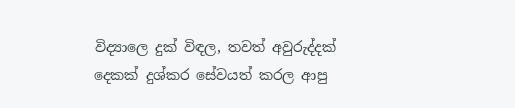විද්‍යාලෙ දුක් විඳල, තවත් අවුරුද්දක් දෙකක් දුශ්කර සේවයත් කරල ආපු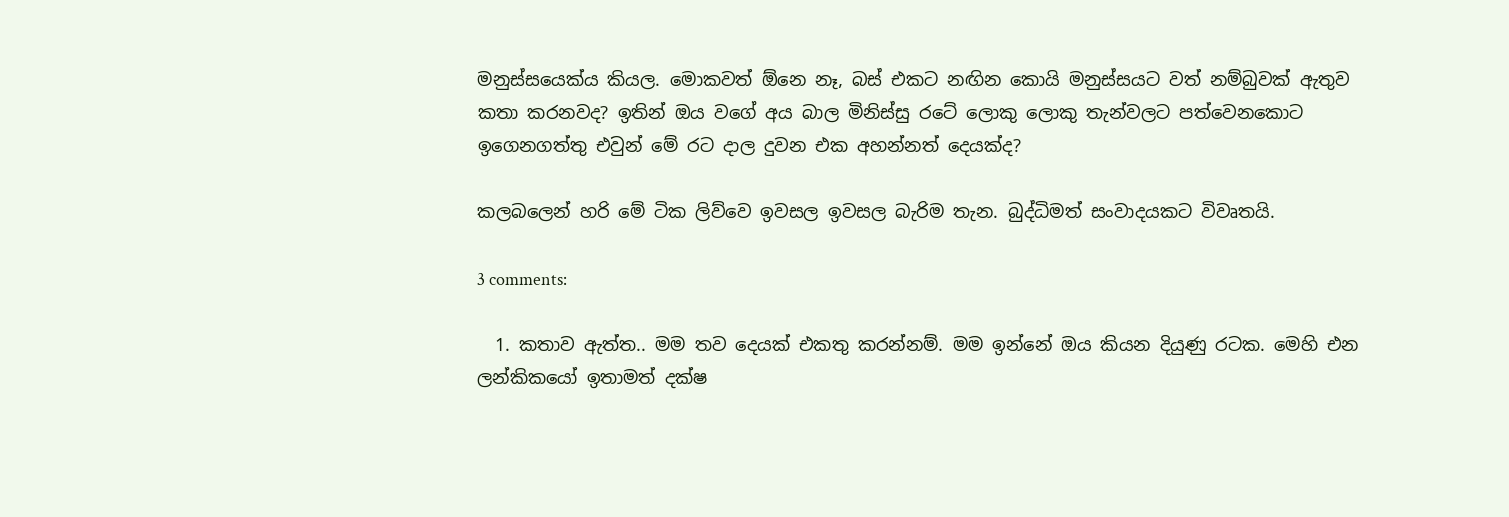මනුස්සයෙක්ය කියල. මොකවත් ඕනෙ නෑ, බස් එකට නඟින කොයි මනුස්සයට වත් නම්බුවක් ඇතුව කතා කරනවද? ඉතින් ඔය වගේ අය බාල මිනිස්සු රටේ ලොකු ලොකු තැන්වලට පත්වෙනකොට ඉගෙනගත්තු එවුන් මේ රට දාල දුවන එක අහන්නත් දෙයක්ද?

කලබලෙන් හරි මේ ටික ලිව්වෙ ඉවසල ඉවසල බැරිම තැන. බුද්ධිමත් සංවාදයකට විවෘතයි.

3 comments:

  1. කතාව ඇත්ත.. මම තව දෙයක් එකතු කරන්නම්. මම ඉන්නේ ඔය කියන දියුණු රටක. මෙහි එන ලන්කිකයෝ ඉතාමත් දක්ෂ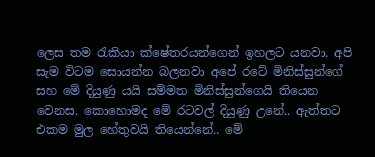ලෙස තම රැකියා ක්ෂේතරයන්ගෙන් ඉහලට යනවා. අපි සැම විටම සොයන්න බලනවා අපේ රටේ මිනිස්සුන්ගේ සහ මේ දියුණු යයි සම්මත මිනිස්සුන්ගෙයි තියෙන වෙනස. කොහොමද මේ රටවල් දියුණු උනේ.. ඇත්තට එකම මුල හේතුවයි තියෙන්නේ.. මේ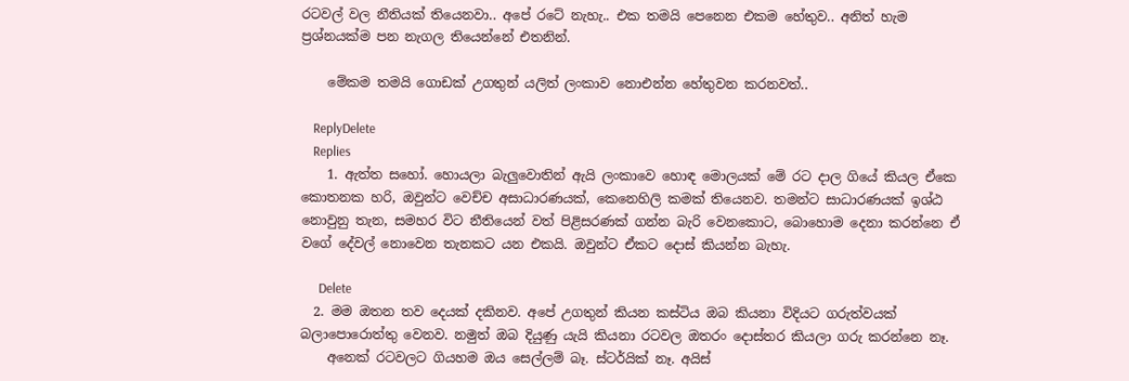රටවල් වල නීතියක් තියෙනවා.. අපේ රටේ නැහැ.. එක තමයි පෙනෙන එකම හේතුව.. අනිත් හැම ප්‍රශ්නයක්ම පන නැගල තියෙන්නේ එතනින්.

    මේකම තමයි ගොඩක් උගතුන් යලිත් ලංකාව නොඑන්න හේතුවන කරනවත්..

    ReplyDelete
    Replies
    1. ඇත්ත සහෝ. හොයලා බැලුවොතින් ඇයි ලංකාවෙ හොඳ මොලයක් මේ රට දාල ගියේ කියල ඒකෙ කොතනක හරි, ඔවුන්ට වෙච්ච අසාධාරණයක්, කෙනෙහිලි කමක් තියෙනව. තමන්ට සාධාරණයක් ඉශ්ඨ නොවුනු තැන, සමහර විට නීතියෙන් වත් පිළිසරණක් ගන්න බැරි වෙනකොට, බොහොම දෙනා කරන්නෙ ඒ වගේ දේවල් නොවෙන තැනකට යන එකයි. ඔවුන්ට ඒකට දොස් කියන්න බැහැ.

      Delete
  2. මම ඔතන තව දෙයක් දකිනව. අපේ උගතුන් කියන කස්ටිය ඔබ කියනා විදියට ගරුත්වයක් බලාපොරොත්තු වෙනව. නමුත් ඔබ දියුණු යැයි කියනා රටවල ඔතරං දොස්තර කියලා ගරු කරන්නෙ නෑ.
    අනෙක් රටවලට ගියහම ඔය සෙල්ලම් බෑ. ස්ටර්යික් නෑ. අයිස්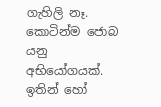ගැහිලි නෑ. කොටින්ම ජොබ යනු අභියෝගයක්. ඉතින් හෝ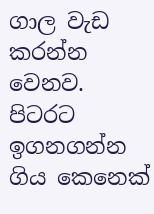ගාල වැඩ කරන්න වෙනව. පිටරට ඉගනගන්න ගිය කෙනෙක්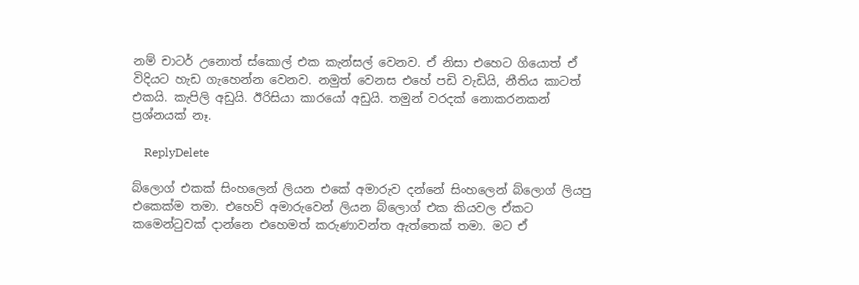නම් චාටර් උනොත් ස්කොල් එක කැන්සල් වෙනව. ඒ නිසා එහෙට ගියොත් ඒ විදියට හැඩ ගැහෙන්න වෙනව. නමුත් වෙනස එහේ පඩි වැඩියි, නීතිය කාටත් එකයි. කැපිලි අඩුයි. ඊරිසියා කාරයෝ අඩුයි. තමුන් වරදක් නොකරනකන් ප්‍රශ්නයක් නෑ.

    ReplyDelete

බ්ලොග් එකක් සිංහලෙන් ලියන එකේ අමාරුව දන්නේ සිංහලෙන් බ්ලොග් ලියපු එකෙක්ම තමා. එහෙව් අමාරුවෙන් ලියන බ්ලොග් එක කියවල ඒකට කමෙන්ටුවක් දාන්නෙ එහෙමත් කරුණාවන්ත ඇත්තෙක් තමා. මට ඒ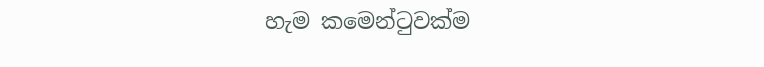හැම කමෙන්ටුවක්ම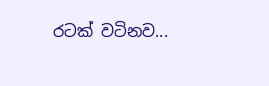රටක් වටිනව...